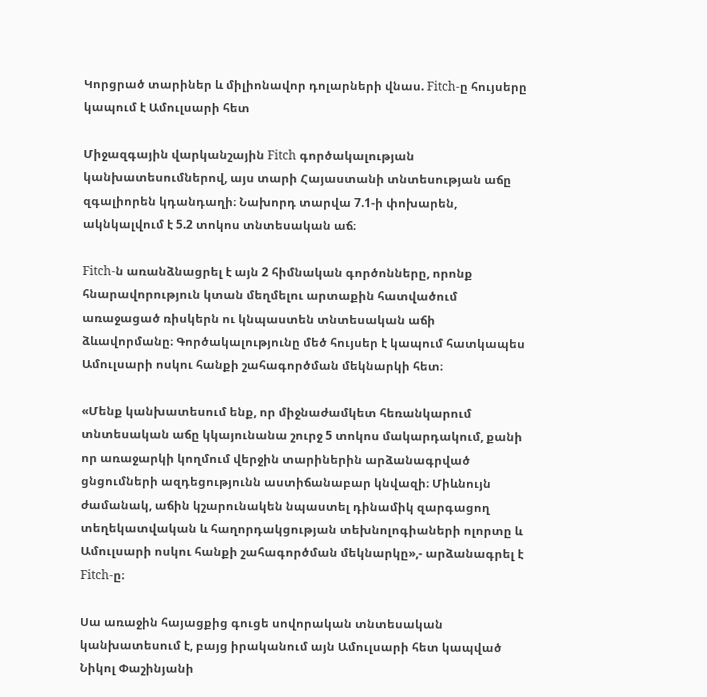Կորցրած տարիներ և միլիոնավոր դոլարների վնաս. Fitch-ը հույսերը կապում է Ամուլսարի հետ

Միջազգային վարկանշային Fitch գործակալության կանխատեսումներով, այս տարի Հայաստանի տնտեսության աճը զգալիորեն կդանդաղի։ Նախորդ տարվա 7.1-ի փոխարեն, ակնկալվում է 5.2 տոկոս տնտեսական աճ։

Fitch-ն առանձնացրել է այն 2 հիմնական գործոնները, որոնք հնարավորություն կտան մեղմելու արտաքին հատվածում առաջացած ռիսկերն ու կնպաստեն տնտեսական աճի ձևավորմանը։ Գործակալությունը մեծ հույսեր է կապում հատկապես Ամուլսարի ոսկու հանքի շահագործման մեկնարկի հետ։

«Մենք կանխատեսում ենք, որ միջնաժամկետ հեռանկարում տնտեսական աճը կկայունանա շուրջ 5 տոկոս մակարդակում, քանի որ առաջարկի կողմում վերջին տարիներին արձանագրված ցնցումների ազդեցությունն աստիճանաբար կնվազի։ Միևնույն ժամանակ, աճին կշարունակեն նպաստել դինամիկ զարգացող տեղեկատվական և հաղորդակցության տեխնոլոգիաների ոլորտը և Ամուլսարի ոսկու հանքի շահագործման մեկնարկը»,- արձանագրել է Fitch-ը։

Սա առաջին հայացքից գուցե սովորական տնտեսական կանխատեսում է, բայց իրականում այն Ամուլսարի հետ կապված Նիկոլ Փաշինյանի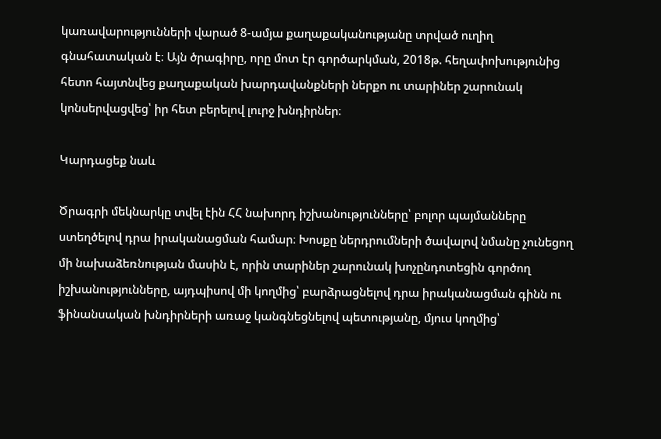կառավարությունների վարած 8-ամյա քաղաքականությանը տրված ուղիղ գնահատական է։ Այն ծրագիրը, որը մոտ էր գործարկման, 2018թ. հեղափոխությունից հետո հայտնվեց քաղաքական խարդավանքների ներքո ու տարիներ շարունակ կոնսերվացվեց՝ իր հետ բերելով լուրջ խնդիրներ։

Կարդացեք նաև

Ծրագրի մեկնարկը տվել էին ՀՀ նախորդ իշխանությունները՝ բոլոր պայմանները ստեղծելով դրա իրականացման համար։ Խոսքը ներդրումների ծավալով նմանը չունեցող մի նախաձեռնության մասին է, որին տարիներ շարունակ խոչընդոտեցին գործող իշխանությունները, այդպիսով մի կողմից՝ բարձրացնելով դրա իրականացման գինն ու ֆինանսական խնդիրների առաջ կանգնեցնելով պետությանը, մյուս կողմից՝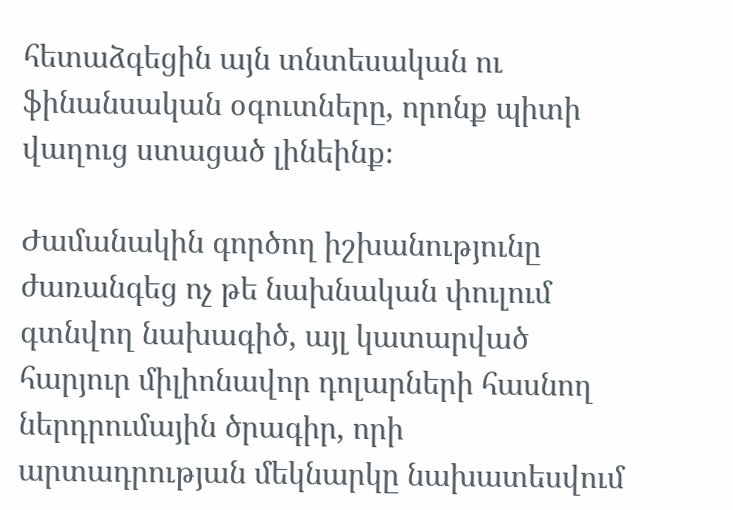հետաձգեցին այն տնտեսական ու ֆինանսական օգուտները, որոնք պիտի վաղուց ստացած լինեինք։

Ժամանակին գործող իշխանությունը ժառանգեց ոչ թե նախնական փուլում գտնվող նախագիծ, այլ կատարված հարյուր միլիոնավոր դոլարների հասնող ներդրումային ծրագիր, որի արտադրության մեկնարկը նախատեսվում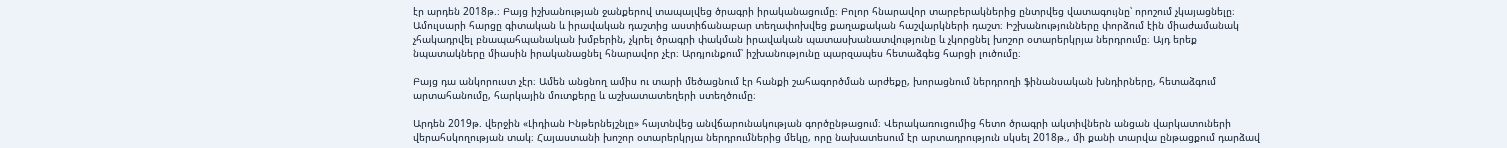էր արդեն 2018թ.։ Բայց իշխանության ջանքերով տապալվեց ծրագրի իրականացումը։ Բոլոր հնարավոր տարբերակներից ընտրվեց վատագույնը՝ որոշում չկայացնելը։ Ամուլսարի հարցը գիտական և իրավական դաշտից աստիճանաբար տեղափոխվեց քաղաքական հաշվարկների դաշտ։ Իշխանությունները փորձում էին միաժամանակ չհակադրվել բնապահպանական խմբերին, չկրել ծրագրի փակման իրավական պատասխանատվությունը և չկորցնել խոշոր օտարերկրյա ներդրումը։ Այդ երեք նպատակները միասին իրականացնել հնարավոր չէր։ Արդյունքում՝ իշխանությունը պարզապես հետաձգեց հարցի լուծումը։

Բայց դա անկորուստ չէր։ Ամեն անցնող ամիս ու տարի մեծացնում էր հանքի շահագործման արժեքը, խորացնում ներդրողի ֆինանսական խնդիրները, հետաձգում արտահանումը, հարկային մուտքերը և աշխատատեղերի ստեղծումը։

Արդեն 2019թ. վերջին «Լիդիան Ինթերնեյշնլը» հայտնվեց անվճարունակության գործընթացում։ Վերակառուցումից հետո ծրագրի ակտիվներն անցան վարկատուների վերահսկողության տակ։ Հայաստանի խոշոր օտարերկրյա ներդրումներից մեկը, որը նախատեսում էր արտադրություն սկսել 2018թ., մի քանի տարվա ընթացքում դարձավ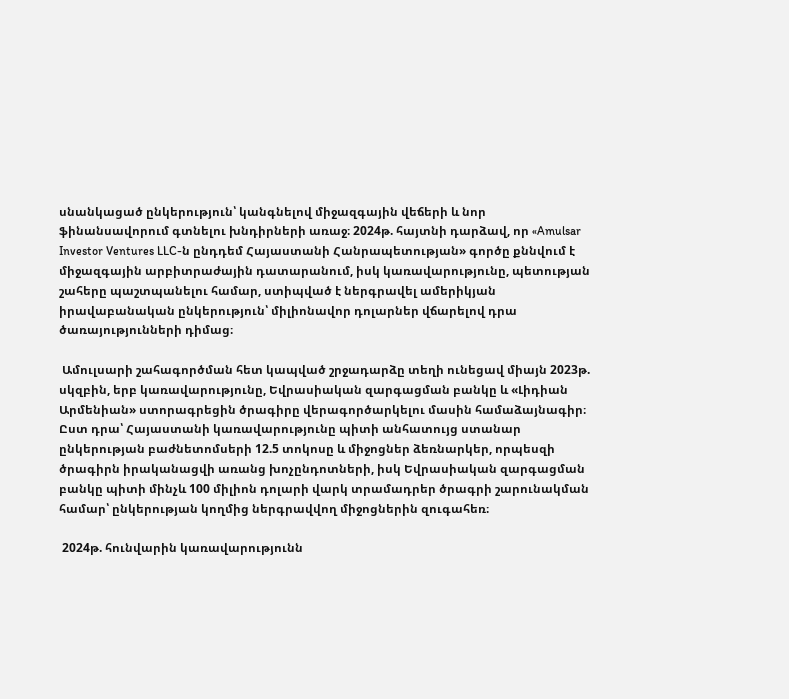սնանկացած ընկերություն՝ կանգնելով միջազգային վեճերի և նոր ֆինանսավորում գտնելու խնդիրների առաջ։ 2024թ. հայտնի դարձավ, որ «Amulsar Investor Ventures LLC-ն ընդդեմ Հայաստանի Հանրապետության» գործը քննվում է միջազգային արբիտրաժային դատարանում, իսկ կառավարությունը, պետության շահերը պաշտպանելու համար, ստիպված է ներգրավել ամերիկյան իրավաբանական ընկերություն՝ միլիոնավոր դոլարներ վճարելով դրա ծառայությունների դիմաց։

 Ամուլսարի շահագործման հետ կապված շրջադարձը տեղի ունեցավ միայն 2023թ. սկզբին, երբ կառավարությունը, Եվրասիական զարգացման բանկը և «Լիդիան Արմենիան» ստորագրեցին ծրագիրը վերագործարկելու մասին համաձայնագիր։ Ըստ դրա՝ Հայաստանի կառավարությունը պիտի անհատույց ստանար ընկերության բաժնետոմսերի 12.5 տոկոսը և միջոցներ ձեռնարկեր, որպեսզի ծրագիրն իրականացվի առանց խոչընդոտների, իսկ Եվրասիական զարգացման բանկը պիտի մինչև 100 միլիոն դոլարի վարկ տրամադրեր ծրագրի շարունակման համար՝ ընկերության կողմից ներգրավվող միջոցներին զուգահեռ։

 2024թ. հունվարին կառավարությունն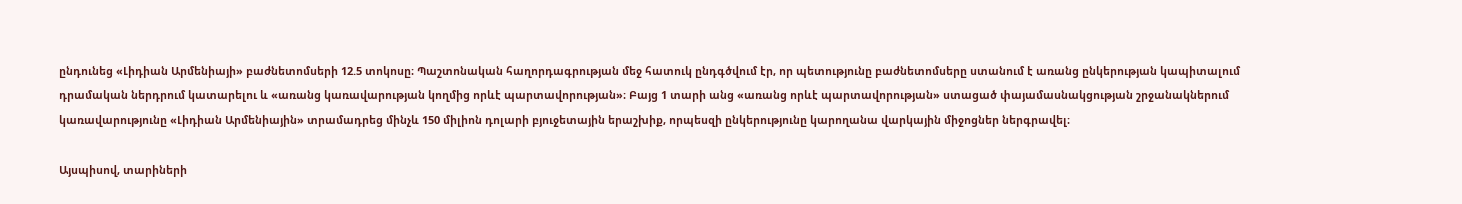ընդունեց «Լիդիան Արմենիայի» բաժնետոմսերի 12.5 տոկոսը։ Պաշտոնական հաղորդագրության մեջ հատուկ ընդգծվում էր, որ պետությունը բաժնետոմսերը ստանում է առանց ընկերության կապիտալում դրամական ներդրում կատարելու և «առանց կառավարության կողմից որևէ պարտավորության»։ Բայց 1 տարի անց «առանց որևէ պարտավորության» ստացած փայամասնակցության շրջանակներում կառավարությունը «Լիդիան Արմենիային» տրամադրեց մինչև 150 միլիոն դոլարի բյուջետային երաշխիք, որպեսզի ընկերությունը կարողանա վարկային միջոցներ ներգրավել։

Այսպիսով, տարիների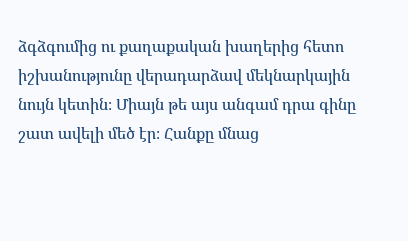ձգձգումից ու քաղաքական խաղերից հետո իշխանությունը վերադարձավ մեկնարկային նույն կետին։ Միայն թե այս անգամ դրա գինը շատ ավելի մեծ էր։ Հանքը մնաց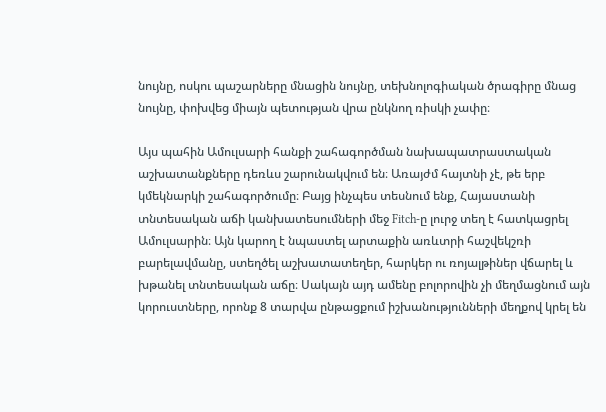նույնը, ոսկու պաշարները մնացին նույնը, տեխնոլոգիական ծրագիրը մնաց նույնը, փոխվեց միայն պետության վրա ընկնող ռիսկի չափը։

Այս պահին Ամուլսարի հանքի շահագործման նախապատրաստական աշխատանքները դեռևս շարունակվում են։ Առայժմ հայտնի չէ, թե երբ կմեկնարկի շահագործումը։ Բայց ինչպես տեսնում ենք, Հայաստանի տնտեսական աճի կանխատեսումների մեջ Fitch-ը լուրջ տեղ է հատկացրել Ամուլսարին։ Այն կարող է նպաստել արտաքին առևտրի հաշվեկշռի բարելավմանը, ստեղծել աշխատատեղեր, հարկեր ու ռոյալթիներ վճարել և խթանել տնտեսական աճը։ Սակայն այդ ամենը բոլորովին չի մեղմացնում այն կորուստները, որոնք 8 տարվա ընթացքում իշխանությունների մեղքով կրել են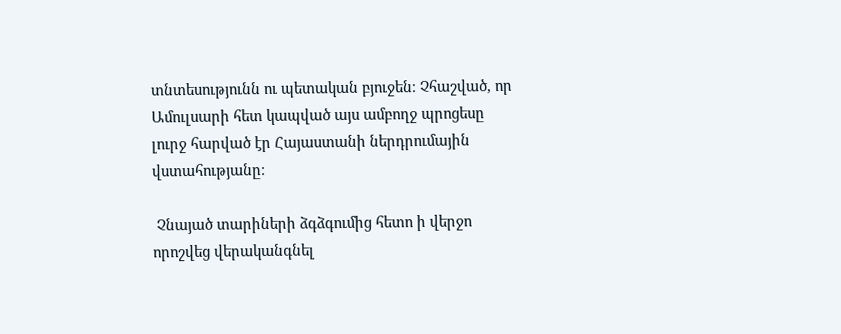տնտեսությունն ու պետական բյուջեն։ Չհաշված, որ Ամուլսարի հետ կապված այս ամբողջ պրոցեսը լուրջ հարված էր Հայաստանի ներդրումային վստահությանը։

 Չնայած տարիների ձգձգումից հետո ի վերջո որոշվեց վերականգնել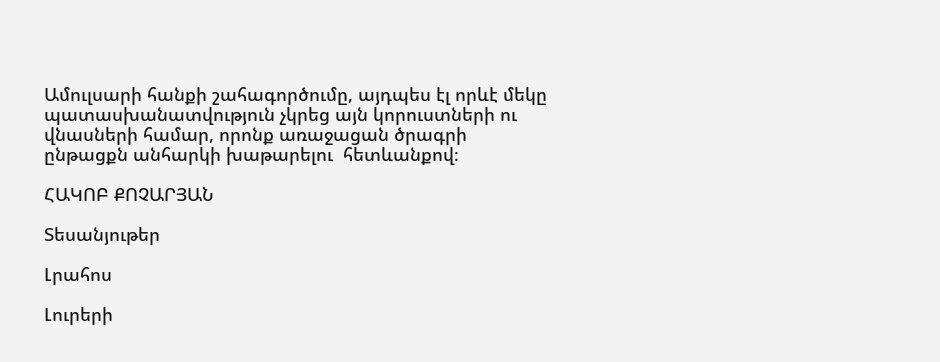Ամուլսարի հանքի շահագործումը, այդպես էլ որևէ մեկը պատասխանատվություն չկրեց այն կորուստների ու վնասների համար, որոնք առաջացան ծրագրի ընթացքն անհարկի խաթարելու  հետևանքով։

ՀԱԿՈԲ ՔՈՉԱՐՅԱՆ

Տեսանյութեր

Լրահոս

Լուրերի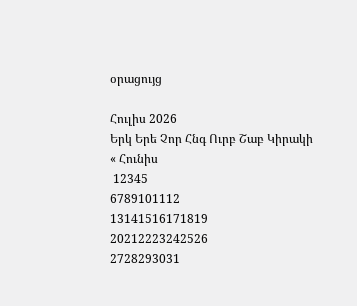օրացույց

Հուլիս 2026
Երկ Երե Չոր Հնգ Ուրբ Շաբ Կիրակի
« Հունիս
 12345
6789101112
13141516171819
20212223242526
2728293031